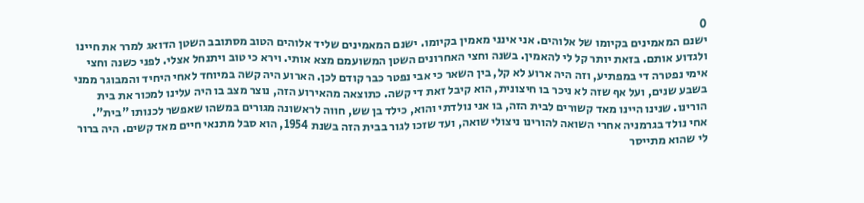0
ישנם המאמינים בקיומו של אלוהים. אני אינני מאמין בקיומו. ישנם המאמינים שליד אלוהים הטוב מסתובב השטן הדואג למרר את חיינו ולגדוע אותם. בזאת יותר קל לי להאמין. בשנה וחצי האחרונים השטן המשועמם מצא אותי. וירא כי טוב ויתנחל אצלי. לפני כשנה וחצי אימי נפטרה די במפתיע, וזה היה ארוע לא קל, בין השאר כי אבי נפטר כבר קודם לכן. הארוע היה קשה במיוחד לאחי היחיד והמבוגר ממני בשבע שנים, ועל אף שזה לא ניכר בו חיצונית, הוא קיבל זאת די קשה. כתוצאה מהאירוע הזה, נוצר מצב בו היה עלינו למכור את בית הורינו. שנינו היינו מאד קשורים לבית הזה, בו אני נולדתי והוא, כילד בן שש, חווה לראשונה מגורים במשהו שאפשר לכנותו "בית". אחי נולד בגרמניה אחרי השואה להורינו ניצולי שואה, ועד שזכו לגור בבית הזה בשנת 1954, הוא סבל מתנאי חיים מאד קשים. היה ברור לי שהוא מתייסר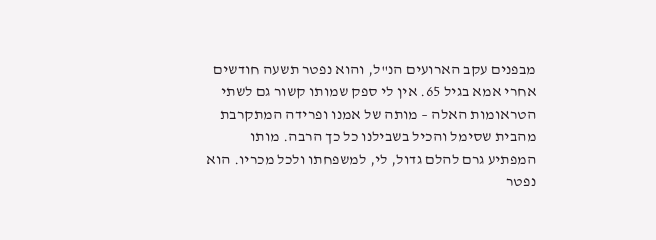מבפנים עקב הארועים הנ"ל, והוא נפטר תשעה חודשים אחרי אמא בגיל 65. אין לי ספק שמותו קשור גם לשתי הטראומות האלה – מותה של אמנו ופרידה המתקרבת מהבית שסימל והכיל בשבילנו כל כך הרבה. מותו המפתיע גרם להלם גדול, לי, למשפחתו ולכל מכריו. הוא נפטר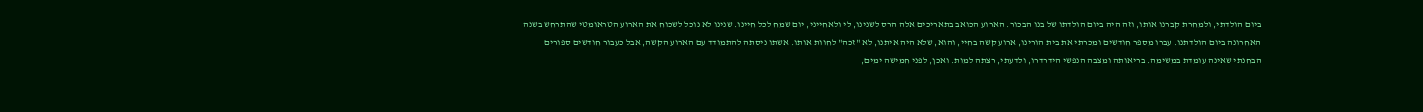ביום הולדתי, ולמחרת קברנו אותו, וזה היה ביום הולדתו של בנו הבכור. הארוע הכואב בתאריכים אלה הרס לשנינו, לי ולאחייני, יום שמח לכל חיינו. שנינו לא נוכל לשכוח את הארוע הטראומטי שהתרחש בשנה האחרונה ביום הולדתנו. עברו מספר חודשים ומכרתי את בית הורינו, ארוע קשה בחיי, והוא, שלא היה איתנו, לא "זכה" לחוות אותו. אשתו ניסתה להתמודד עם הארוע הקשה, אבל כעבור חודשים ספורים הבחנתי שאינה עומדת במשימה. בריאותה ומצבה הנפשי הידרדרו, ולדעתי, רצתה למות. ואכן, לפני חמישה ימים,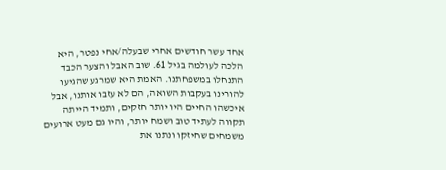אחד עשר חודשים אחרי שבעלה/אחי נפטר, היא הלכה לעולמה בגיל 61. שוב האבל והצער הכבד התנחלו במשפחתנו. האמת היא שמרגע שהגיעו להורינו בעקבות השואה, הם לא עזבו אותנו, אבל איכשהו החיים היו יותר חזקים, ותמיד הייתה תקווה לעתיד טוב ושמח יותר, והיו גם מעט ארועים משמחים שחיזקו ונתנו את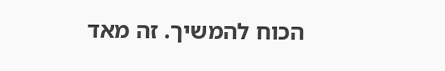הכוח להמשיך. זה מאד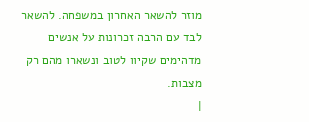מוזר להשאר האחרון במשפחה. להשאר לבד עם הרבה זכרונות על אנשים מדהימים שקיוו לטוב ונשארו מהם רק מצבות.
|